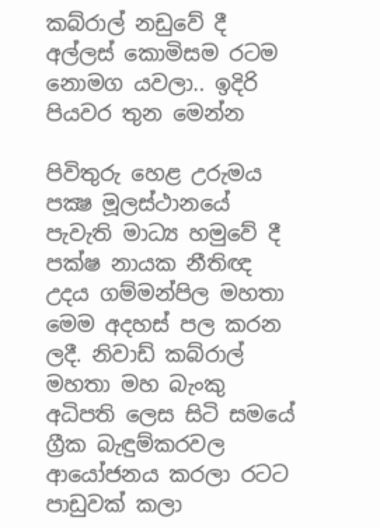කබ්රාල් නඩුවේ දී අල්ලස් කොමිසම රටම නොමග යවලා.. ඉදිරි පියවර තුන මෙන්න

පිවිතුරු හෙළ උරුමය පක්‍ෂ මූලස්ථානයේ පැවැති මාධ්‍ය හමුවේ දී පක්ෂ නායක නීතිඥ උදය ගම්මන්පිල මහතා මෙම අදහස් පල කරන ලදී. නිවාඩ් කබ්රාල් මහතා මහ බැංකු අධිපති ලෙස සිටි සමයේ ග්‍රීක බැඳුම්කරවල ආයෝජනය කරලා රටට පාඩුවක් කලා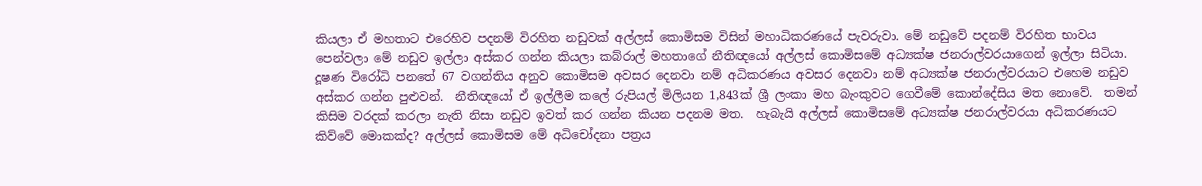කියලා ඒ මහතාට එරෙහිව පදනම් විරහිත නඩුවක් අල්ලස් කොමිසම විසින් මහාධිකරණයේ පැවරුවා. මේ නඩුවේ පදනම් විරහිත භාවය පෙන්වලා මේ නඩුව ඉල්ලා අස්කර ගන්න කියලා කබ්රාල් මහතාගේ නීතිඥයෝ අල්ලස් කොමිසමේ අධ්‍යක්ෂ ජනරාල්වරයාගෙන් ඉල්ලා සිටියා.  දූෂණ විරෝධි පනතේ 67 වගන්තිය අනුව කොමිසම අවසර දෙනවා නම් අධිකරණය අවසර දෙනවා නම් අධ්‍යක්ෂ ජනරාල්වරයාට එහෙම නඩුව අස්කර ගන්න පුළුවන්.  නීතිඥයෝ ඒ ඉල්ලීම කලේ රුපියල් මිලියන 1,843ක් ශ්‍රී ලංකා මහ බැංකුවට ගෙවීමේ කොන්දේසිය මත නොවේ.  තමන් කිසිම වරදක් කරලා නැති නිසා නඩුව ඉවත් කර ගන්න කියන පදනම මත.  හැබැයි අල්ලස් කොමිසමේ අධ්‍යක්ෂ ජනරාල්වරයා අධිකරණයට කිව්වේ මොකක්ද? අල්ලස් කොමිසම මේ අධිචෝදනා පත්‍රය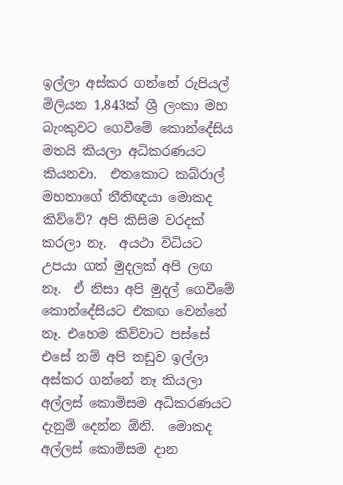ඉල්ලා අස්කර ගන්නේ රුපියල් මිලියන 1,843ක් ශ්‍රී ලංකා මහ බැංකුවට ගෙවීමේ කොන්දේසිය මතයි කියලා අධිකරණයට කියනවා.  එතකොට කබ්රාල් මහතාගේ නීතිඥයා මොකද කිව්වේ? අපි කිසිම වරදක් කරලා නෑ.  අයථා විධියට උපයා ගත් මුදලක් අපි ලඟ නෑ.  ඒ නිසා අපි මුදල් ගෙවීමේ කොන්දේසියට එකඟ වෙන්නේ නෑ. එහෙම කිව්වාට පස්සේ එසේ නම් අපි නඩුව ඉල්ලා අස්කර ගන්නේ නෑ කියලා අල්ලස් කොමිසම අධිකරණයට දැනුම් දෙන්න ඕනි.  මොකද අල්ලස් කොමිසම දාන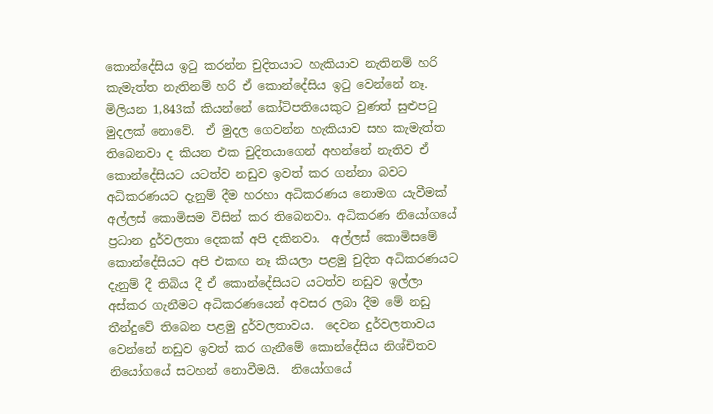කොන්දේසිය ඉටු කරන්න චුදිතයාට හැකියාව නැතිනම් හරි කැමැත්ත නැතිනම් හරි ඒ කොන්දේසිය ඉටු වෙන්නේ නෑ.  මිලියන 1,843ක් කියන්නේ කෝටිපතියෙකුට වුණත් සුළුපටු මුදලක් නොවේ.  ඒ මුදල ගෙවන්න හැකියාව සහ කැමැත්ත තිබෙනවා ද කියන එක චුදිතයාගෙන් අහන්නේ නැතිව ඒ කොන්දේසියට යටත්ව නඩුව ඉවත් කර ගන්නා බවට අධිකරණයට දැනුම් දීම හරහා අධිකරණය නොමග යැවීමක් අල්ලස් කොමිසම විසින් කර තිබෙනවා. අධිකරණ නියෝගයේ ප්‍රධාන දුර්වලතා දෙකක් අපි දකිනවා.  අල්ලස් කොමිසමේ කොන්දේසියට අපි එකඟ නෑ කියලා පළමු චුදිත අධිකරණයට දැනුම් දී තිබිය දී ඒ කොන්දේසියට යටත්ව නඩුව ඉල්ලා අස්කර ගැනීමට අධිකරණයෙන් අවසර ලබා දීම මේ නඩු තීන්දුවේ තිබෙන පළමු දුර්වලතාවය.  දෙවන දුර්වලතාවය වෙන්නේ නඩුව ඉවත් කර ගැනීමේ කොන්දේසිය නිශ්චිතව නියෝගයේ සටහන් නොවීමයි.  නියෝගයේ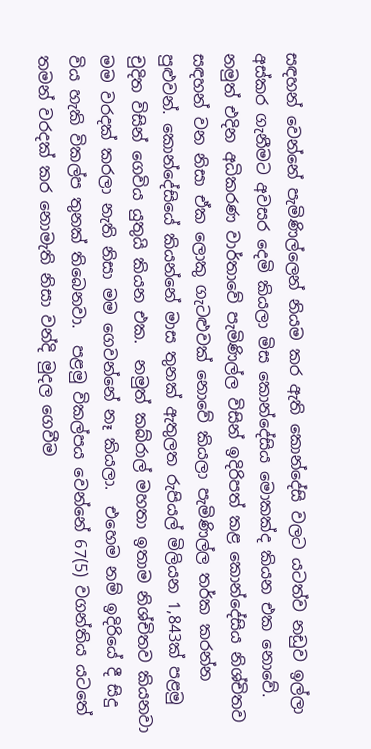සඳහන් වෙන්නේ පැමිණිල්ලෙන් නියම කර ඇති කොන්දේසි වලට යටත්ව නඩුව ඉල්ලා අස්කර ගැනීමට අවසර දෙමි කියලා මිස කොන්දේසිය මොකක්ද කියන එක නොවේ.  නමුත් එදින අධිකරණ වාර්තාවේ පැමිණිල්ල විසින් ඉදිරිපත් කළ කොන්දේසිය නිශ්චිතව සඳහන් වන නිසා ඒක ලොකු ගැටළුවක් නොවේ කියලා පැමිණිල්ල තර්ක කරන්න පුළුවන්. කොන්දේසියේ කියන්නේ මාස තුනක් ඇතුලත රුපියල් මිලියන 1,843ක් පළමු චුදිත විසින් ගෙවිය යුතුයි කියන එක.  නමුත් කබ්රාල් මහතා ඉතාම නිශ්චිතව කියනවා මම වරදක් කරලා නැති නිසා මම ගෙවන්නේ නෑ කියලා.  එහෙම නම් ඉදිරියේ දී සිදු විය හැකි විකල්ප තුනක් තිබෙනවා.  පළමු විකල්පය වෙන්නේ 67(5) වගන්තිය යටතේ තමන් වරදක් කර නොමැති නිසා වන්දි මුදල ගෙවීම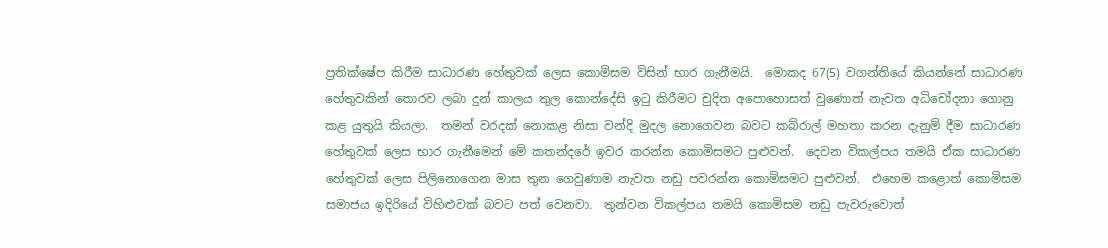ප්‍රතික්ෂේප කිරීම සාධාරණ හේතුවක් ලෙස කොමිසම විසින් භාර ගැනීමයි.  මොකද 67(5) වගන්තියේ කියන්නේ සාධාරණ හේතුවකින් තොරව ලබා දුන් කාලය තුල කොන්දේසි ඉටු කිරීමට චුදිත අපොහොසත් වුණොත් නැවත අධිචෝදනා ගොනු කළ යුතුයි කියලා.  තමන් වරදක් නොකළ නිසා වන්දි මුදල නොගෙවන බවට කබ්රාල් මහතා කරන දැනුම් දීම සාධාරණ හේතුවක් ලෙස භාර ගැනීමෙන් මේ කතන්දරේ ඉවර කරන්න කොමිසමට පුළුවන්.  දෙවන විකල්පය තමයි ඒක සාධාරණ හේතුවක් ලෙස පිලිනොගෙන මාස තුන ගෙවුණාම නැවත නඩු පවරන්න කොමිසමට පුළුවන්.  එහෙම කළොත් කොමිසම සමාජය ඉදිරියේ විහිළුවක් බවට පත් වෙනවා.  තුන්වන විකල්පය තමයි කොමිසම නඩු පැවරුවොත්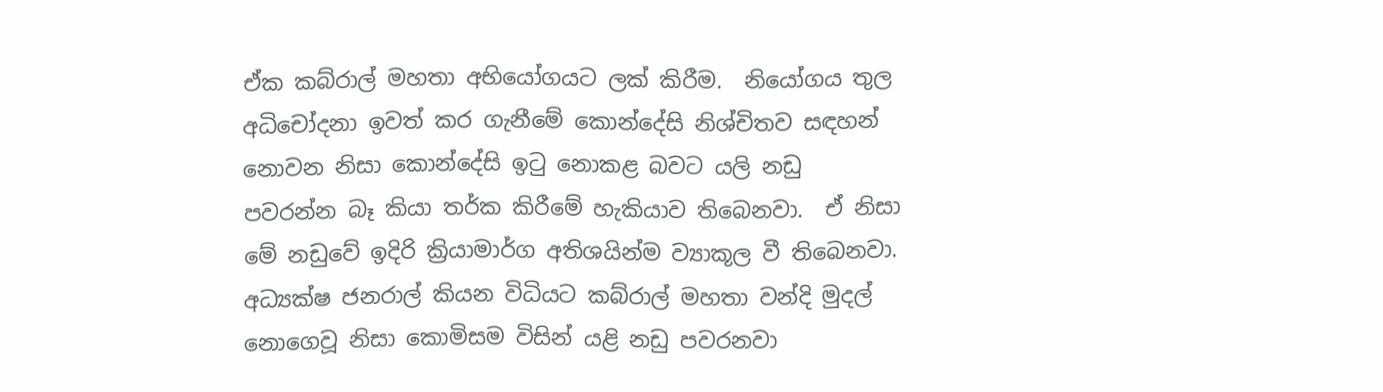ඒක කබ්රාල් මහතා අභියෝගයට ලක් කිරීම.  නියෝගය තුල අධිචෝදනා ඉවත් කර ගැනීමේ කොන්දේසි නිශ්චිතව සඳහන් නොවන නිසා කොන්දේසි ඉටු නොකළ බවට යලි නඩු පවරන්න බෑ කියා තර්ක කිරීමේ හැකියාව තිබෙනවා.  ඒ නිසා මේ නඩුවේ ඉදිරි ක්‍රියාමාර්ග අතිශයින්ම ව්‍යාකූල වී තිබෙනවා. අධ්‍යක්ෂ ජනරාල් කියන විධියට කබ්රාල් මහතා වන්දි මුදල් නොගෙවූ නිසා කොමිසම විසින් යළි නඩු පවරනවා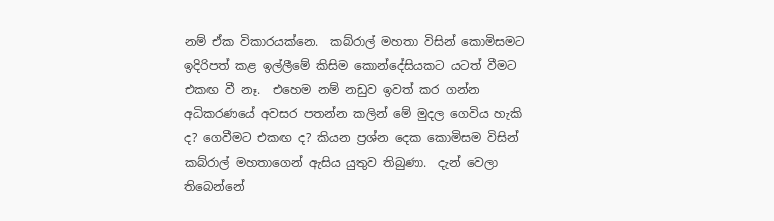නම් ඒක විකාරයක්නෙ.  කබ්රාල් මහතා විසින් කොමිසමට ඉදිරිපත් කළ ඉල්ලීමේ කිසිම කොන්දේසියකට යටත් වීමට එකඟ වී නෑ.  එහෙම නම් නඩුව ඉවත් කර ගන්න අධිකරණයේ අවසර පතන්න කලින් මේ මුදල ගෙවිය හැකි ද? ගෙවීමට එකඟ ද? කියන ප්‍රශ්න දෙක කොමිසම විසින් කබ්රාල් මහතාගෙන් ඇසිය යුතුව තිබුණා.  දැන් වෙලා තිබෙන්නේ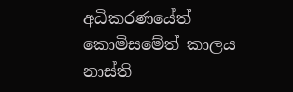අධිකරණයේත් කොමිසමේත් කාලය නාස්ති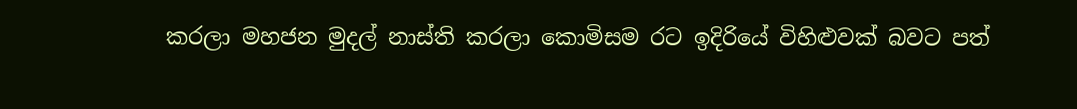කරලා මහජන මුදල් නාස්ති කරලා කොමිසම රට ඉදිරියේ විහිළුවක් බවට පත්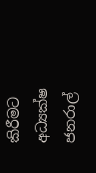කිරීමට අධ්‍යක්ෂ ජනරාල්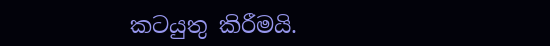කටයුතු කිරීමයි.